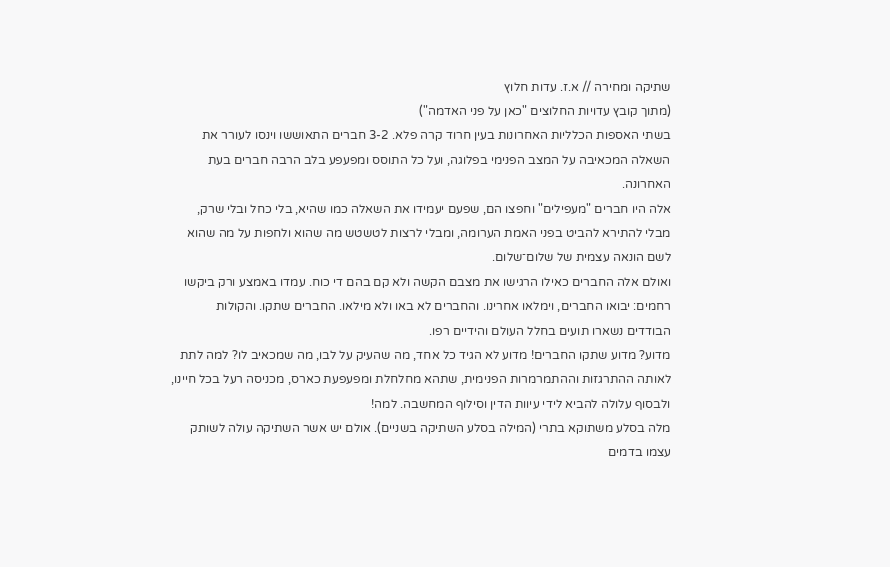שתיקה ומחירה // א.ז. עדות חלוץ
(מתוך קובץ עדויות החלוצים "כאן על פני האדמה")
בשתי האספות הכלליות האחרונות בעין חרוד קרה פלא. 3-2 חברים התאוששו וינסו לעורר את השאלה המכאיבה על המצב הפנימי בפלוגה, ועל כל התוסס ומפעפע בלב הרבה חברים בעת האחרונה.
אלה היו חברים "מעפילים" וחפצו הם, שפעם יעמידו את השאלה כמו שהיא, בלי כחל ובלי שרק, מבלי להתירא להביט בפני האמת הערומה, ומבלי לרצות לטשטש מה שהוא ולחפות על מה שהוא לשם הונאה עצמית של שלום־שלום.
ואולם אלה החברים כאילו הרגישו את מצבם הקשה ולא קם בהם די כוח. עמדו באמצע ורק ביקשו רחמים: יבואו החברים, וימלאו אחרינו. והחברים לא באו ולא מילאו. החברים שתקו. והקולות הבודדים נשארו תועים בחלל העולם והידיים רפו.
מדוע? מדוע שתקו החברים! מדוע לא הגיד כל אחד, מה שהעיק על לבו, מה שמכאיב לו? למה לתת לאותה ההתרגזות וההתמרמרות הפנימית, שתהא מחלחלת ומפעפעת כארס, מכניסה רעל בכל חיינו, ולבסוף עלולה להביא לידי עיוות הדין וסילוף המחשבה. למה!
מלה בסלע משתוקא בתרי (המילה בסלע השתיקה בשניים). אולם יש אשר השתיקה עולה לשותק עצמו בדמים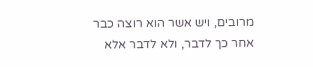מרובים, ויש אשר הוא רוצה כבר אחר כך לדבר, ולא לדבר אלא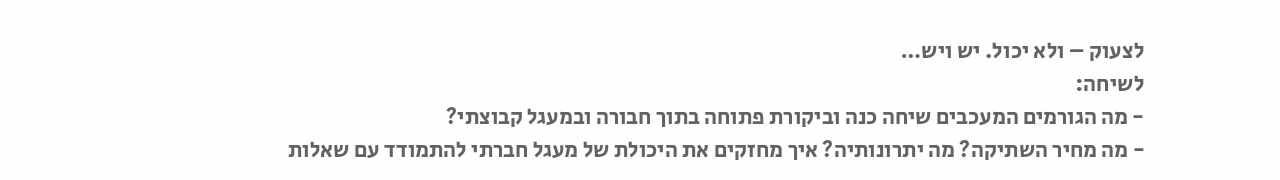לצעוק – ולא יכול. יש ויש…
לשיחה:
- מה הגורמים המעכבים שיחה כנה וביקורת פתוחה בתוך חבורה ובמעגל קבוצתי?
- מה מחיר השתיקה? מה יתרונותיה? איך מחזקים את היכולת של מעגל חברתי להתמודד עם שאלות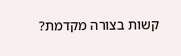קשות בצורה מקדמת?